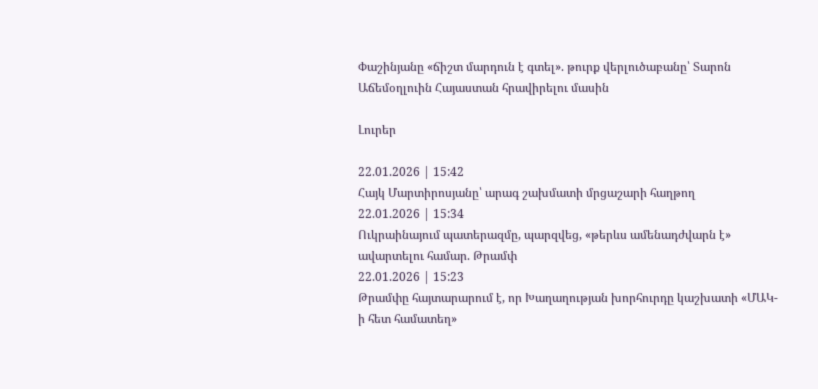Փաշինյանը «ճիշտ մարդուն է գտել». թուրք վերլուծաբանը՝ Տարոն Աճեմօղլուին Հայաստան հրավիրելու մասին

Լուրեր

22.01.2026 | 15:42
Հայկ Մարտիրոսյանը՝ արագ շախմատի մրցաշարի հաղթող
22.01.2026 | 15:34
Ուկրաինայում պատերազմը, պարզվեց, «թերևս ամենադժվարն է» ավարտելու համար. Թրամփ
22.01.2026 | 15:23
Թրամփը հայտարարում է, որ Խաղաղության խորհուրդը կաշխատի «ՄԱԿ-ի հետ համատեղ»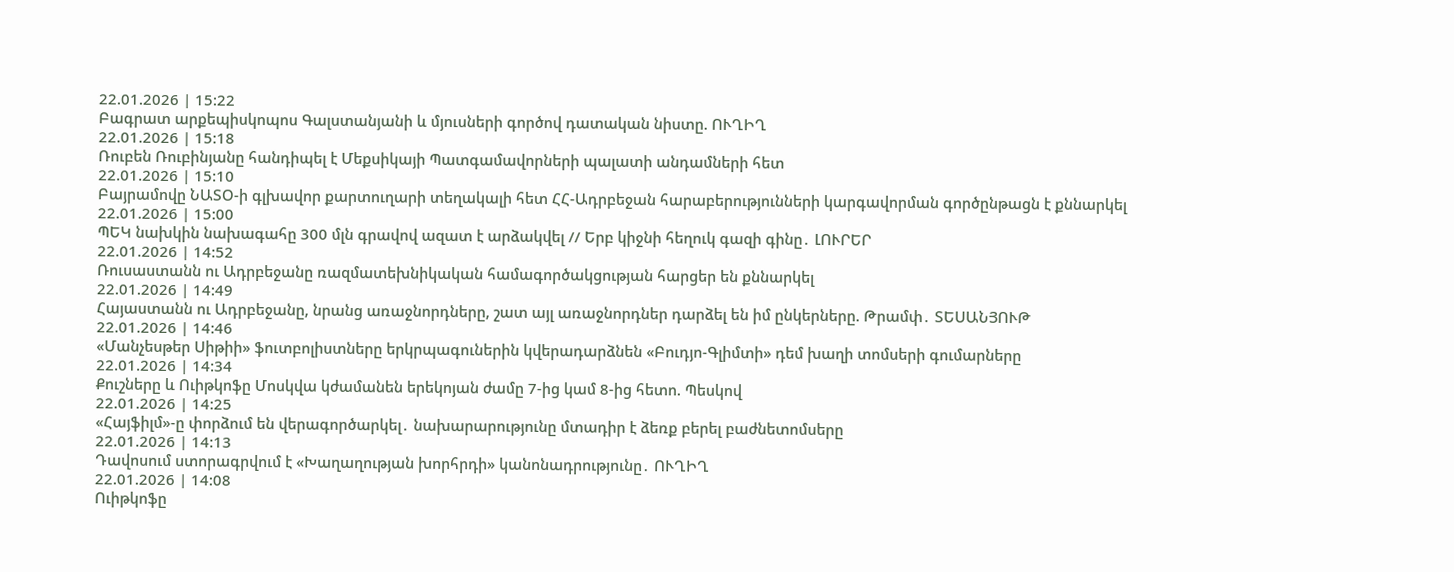22.01.2026 | 15:22
Բագրատ արքեպիսկոպոս Գալստանյանի և մյուսների գործով դատական նիստը. ՈՒՂԻՂ
22.01.2026 | 15:18
Ռուբեն Ռուբինյանը հանդիպել է Մեքսիկայի Պատգամավորների պալատի անդամների հետ
22.01.2026 | 15:10
Բայրամովը ՆԱՏՕ-ի գլխավոր քարտուղարի տեղակալի հետ ՀՀ-Ադրբեջան հարաբերությունների կարգավորման գործընթացն է քննարկել
22.01.2026 | 15:00
ՊԵԿ նախկին նախագահը 300 մլն գրավով ազատ է արձակվել // Երբ կիջնի հեղուկ գազի գինը․ ԼՈՒՐԵՐ
22.01.2026 | 14:52
Ռուսաստանն ու Ադրբեջանը ռազմատեխնիկական համագործակցության հարցեր են քննարկել
22.01.2026 | 14:49
Հայաստանն ու Ադրբեջանը, նրանց առաջնորդները, շատ այլ առաջնորդներ դարձել են իմ ընկերները. Թրամփ․ ՏԵՍԱՆՅՈՒԹ
22.01.2026 | 14:46
«Մանչեսթեր Սիթիի» ֆուտբոլիստները երկրպագուներին կվերադարձնեն «Բուդյո-Գլիմտի» դեմ խաղի տոմսերի գումարները
22.01.2026 | 14:34
Քուշները և Ուիթկոֆը Մոսկվա կժամանեն երեկոյան ժամը 7-ից կամ 8-ից հետո. Պեսկով
22.01.2026 | 14:25
«Հայֆիլմ»-ը փորձում են վերագործարկել․ նախարարությունը մտադիր է ձեռք բերել բաժնետոմսերը
22.01.2026 | 14:13
Դավոսում ստորագրվում է «Խաղաղության խորհրդի» կանոնադրությունը․ ՈՒՂԻՂ
22.01.2026 | 14:08
Ուիթկոֆը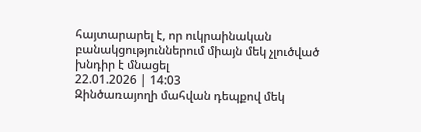հայտարարել է, որ ուկրաինական բանակցություններում միայն մեկ չլուծված խնդիր է մնացել
22.01.2026 | 14:03
Զինծառայողի մահվան դեպքով մեկ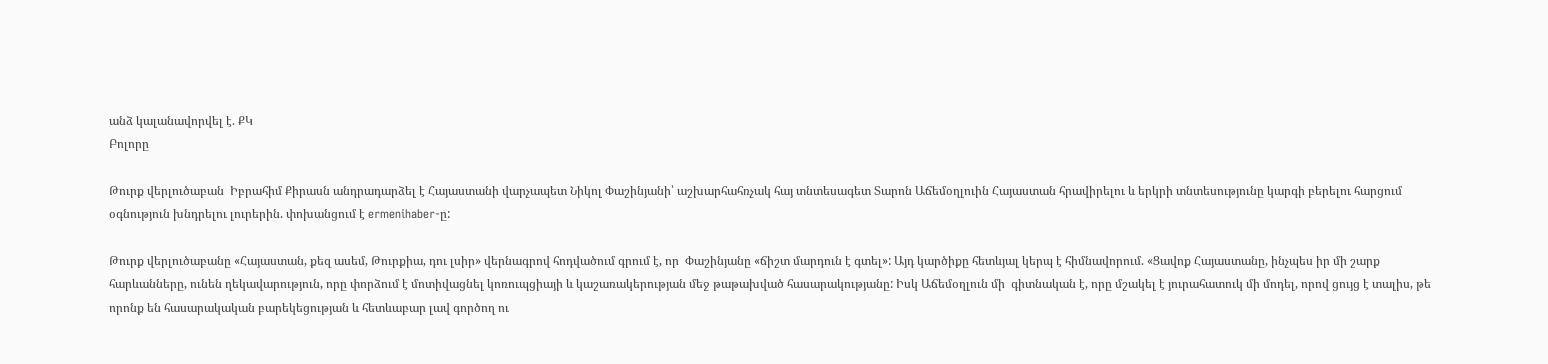անձ կալանավորվել է. ՔԿ
Բոլորը

Թուրք վերլուծաբան  Իբրահիմ Քիրասն անդրադարձել է Հայաստանի վարչապետ Նիկոլ Փաշինյանի՝ աշխարհահռչակ հայ տնտեսագետ Տարոն Աճեմօղլուին Հայաստան հրավիրելու և երկրի տնտեսությունը կարգի բերելու հարցում օգնություն խնդրելու լուրերին. փոխանցում է ermenihaber-ը:

Թուրք վերլուծաբանը «Հայաստան, քեզ ասեմ, Թուրքիա, դու լսիր» վերնագրով հոդվածում գրում է, որ  Փաշինյանը «ճիշտ մարդուն է գտել»: Այդ կարծիքը հետևյալ կերպ է հիմնավորում. «Ցավոք Հայաստանը, ինչպես իր մի շարք հարևանները, ունեն ղեկավարություն, որը փորձում է մոտիվացնել կոռուպցիայի և կաշառակերության մեջ թաթախված հասարակությանը: Իսկ Աճեմօղլուն մի  գիտնական է, որը մշակել է յուրահատուկ մի մոդել, որով ցույց է տալիս, թե որոնք են հասարակական բարեկեցության և հետևաբար լավ գործող ու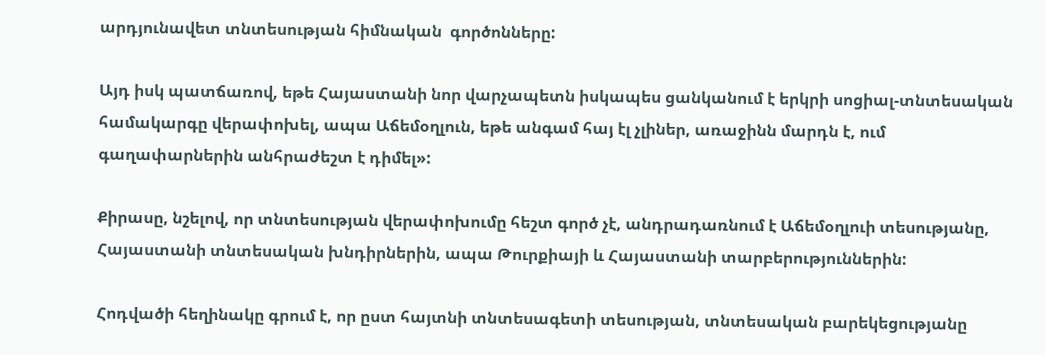արդյունավետ տնտեսության հիմնական  գործոնները:

Այդ իսկ պատճառով, եթե Հայաստանի նոր վարչապետն իսկապես ցանկանում է երկրի սոցիալ-տնտեսական համակարգը վերափոխել, ապա Աճեմօղլուն, եթե անգամ հայ էլ չլիներ, առաջինն մարդն է, ում գաղափարներին անհրաժեշտ է դիմել»:

Քիրասը, նշելով, որ տնտեսության վերափոխումը հեշտ գործ չէ, անդրադառնում է Աճեմօղլուի տեսությանը, Հայաստանի տնտեսական խնդիրներին, ապա Թուրքիայի և Հայաստանի տարբերություններին:

Հոդվածի հեղինակը գրում է, որ ըստ հայտնի տնտեսագետի տեսության, տնտեսական բարեկեցությանը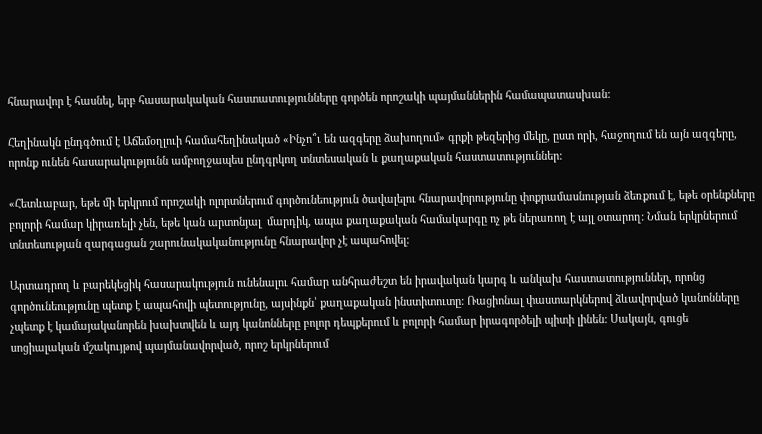հնարավոր է հասնել, երբ հասարակական հաստատությունները գործեն որոշակի պայմաններին համապատասխան:

Հեղինակն ընդգծում է Աճեմօղլուի համահեղինակած «Ինչո՞ւ են ազգերը ձախողում» գրքի թեզերից մեկը, ըստ որի, հաջողում են այն ազգերը, որոնք ունեն հասարակությունն ամբողջապես ընդգրկող տնտեսական և քաղաքական հաստատություններ:

«Հետևաբար, եթե մի երկրում որոշակի ոլորտներում գործունեություն ծավալելու հնարավորությունը փոքրամասնության ձեռքում է, եթե օրենքները բոլորի համար կիրառելի չեն, եթե կան արտոնյալ  մարդիկ, ապա քաղաքական համակարգը ոչ թե ներառող է այլ օտարող: Նման երկրներում տնտեսության զարգացան շարունակականությունը հնարավոր չէ ապահովել:

Արտադրող և բարեկեցիկ հասարակություն ունենալու համար անհրաժեշտ են իրավական կարգ և անկախ հաստատություններ, որոնց գործունեությունը պետք է ապահովի պետությունը, այսինքն՝ քաղաքական ինստիտուտը: Ռացիոնալ փաստարկներով ձևավորված կանոնները չպետք է կամայականորեն խախտվեն և այդ կանոնները բոլոր դեպքերում և բոլորի համար իրագործելի պիտի լինեն: Սակայն, գուցե սոցիալական մշակույթով պայմանավորված, որոշ երկրներում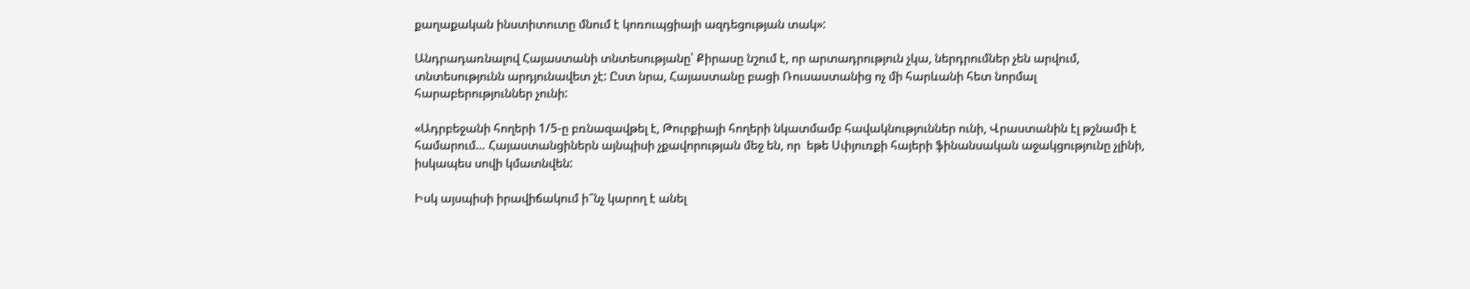քաղաքական ինստիտուտը մնում է կոռուպցիայի ազդեցության տակ»:

Անդրադառնալով Հայաստանի տնտեսությանը՝ Քիրասը նշում է, որ արտադրություն չկա, ներդրումներ չեն արվում, տնտեսությունն արդյունավետ չէ: Ըստ նրա, Հայաստանը բացի Ռուսաստանից ոչ մի հարևանի հետ նորմալ հարաբերություններ չունի:

«Ադրբեջանի հողերի 1/5-ը բռնազավթել է, Թուրքիայի հողերի նկատմամբ հավակնություններ ունի, Վրաստանին էլ թշնամի է համարում… Հայաստանցիներն այնպիսի չքավորության մեջ են, որ  եթե Սփյուռքի հայերի ֆինանսական աջակցությունը չլինի, իսկապես սովի կմատնվեն:

Իսկ այսպիսի իրավիճակում ի՞նչ կարող է անել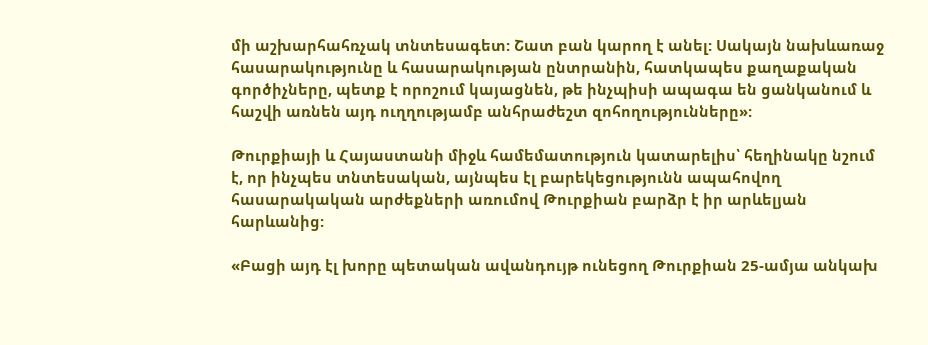մի աշխարհահռչակ տնտեսագետ: Շատ բան կարող է անել: Սակայն նախևառաջ հասարակությունը և հասարակության ընտրանին, հատկապես քաղաքական գործիչները, պետք է որոշում կայացնեն, թե ինչպիսի ապագա են ցանկանում և հաշվի առնեն այդ ուղղությամբ անհրաժեշտ զոհողությունները»:

Թուրքիայի և Հայաստանի միջև համեմատություն կատարելիս՝ հեղինակը նշում է, որ ինչպես տնտեսական, այնպես էլ բարեկեցությունն ապահովող հասարակական արժեքների առումով Թուրքիան բարձր է իր արևելյան հարևանից:

«Բացի այդ էլ խորը պետական ավանդույթ ունեցող Թուրքիան 25-ամյա անկախ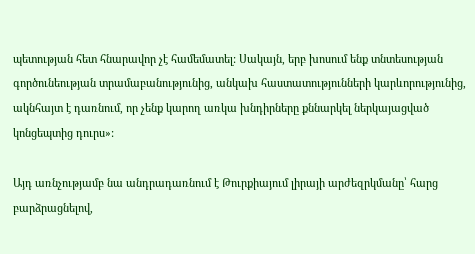պետության հետ հնարավոր չէ համեմատել: Սակայն, երբ խոսում ենք տնտեսության գործունեության տրամաբանությունից, անկախ հաստատությունների կարևորությունից, ակնհայտ է դառնում, որ չենք կարող առկա խնդիրները քննարկել ներկայացված կոնցեպտից դուրս»:

Այդ առնչությամբ նա անդրադառնում է Թուրքիայում լիրայի արժեզրկմանը՝ հարց բարձրացնելով,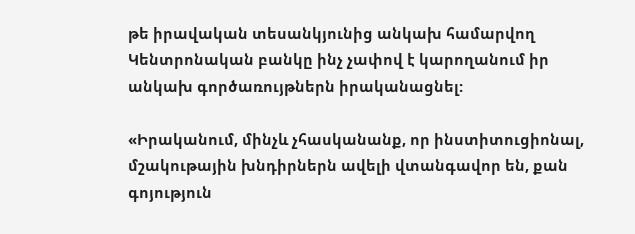թե իրավական տեսանկյունից անկախ համարվող Կենտրոնական բանկը ինչ չափով է կարողանում իր անկախ գործառույթներն իրականացնել:

«Իրականում, մինչև չհասկանանք, որ ինստիտուցիոնալ, մշակութային խնդիրներն ավելի վտանգավոր են, քան գոյություն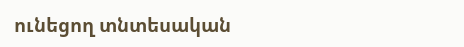ունեցող տնտեսական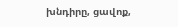խնդիրը, ցավոք,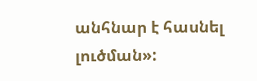անհնար է հասնել լուծման»: